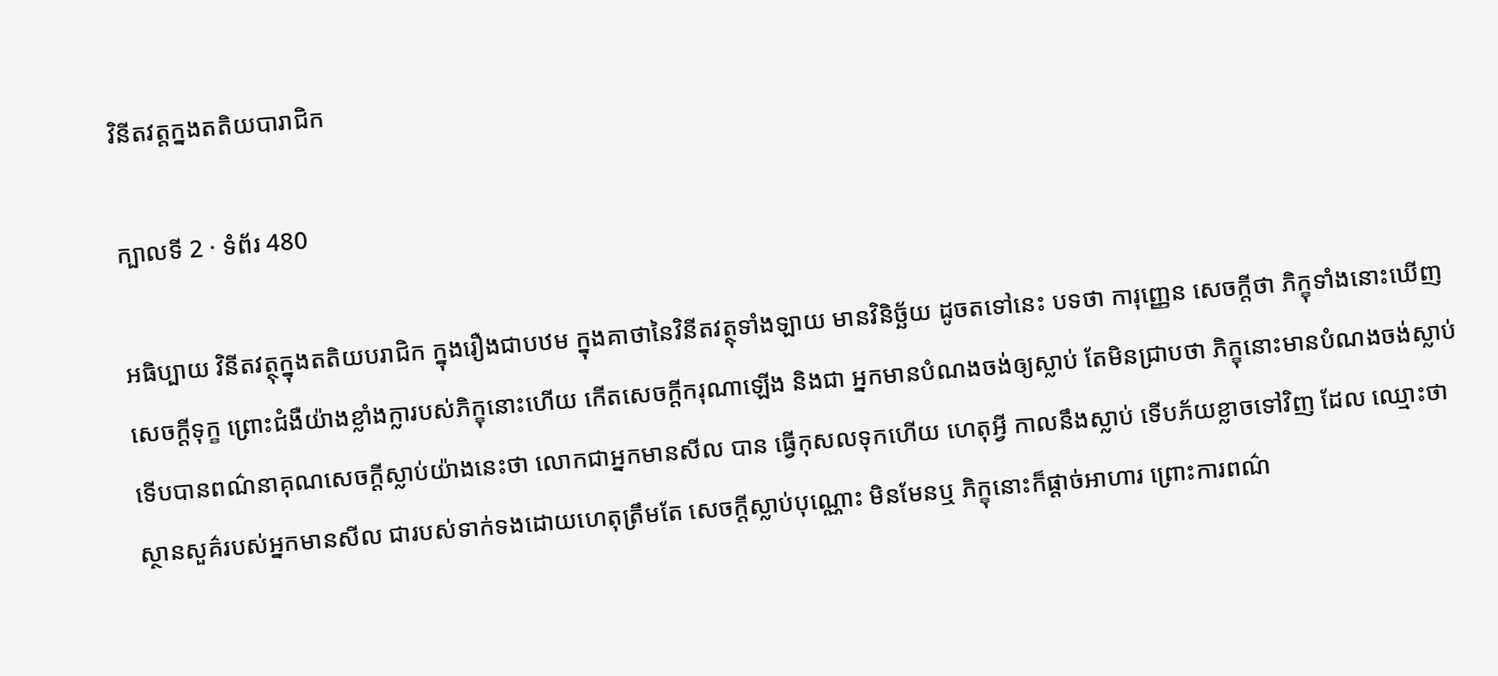វិនីតវត្តក្នងតតិយបារាជិក

ក្បាលទី 2 · ទំព័រ 480

អធិប្បាយ វិនីតវត្ថុក្នុងតតិយបរាជិក ក្នុងរឿងជាបឋម ក្នុងគាថានៃវិនីតវត្ថុទាំងឡាយ មានវិនិច្ឆ័យ ដូចតទៅនេះ បទថា ការុញ្ញេន សេចក្តីថា ភិក្ខុទាំងនោះឃើញសេចក្តីទុក្ខ ព្រោះជំងឺយ៉ាងខ្លាំងក្លារបស់ភិក្ខុនោះហើយ កើតសេចក្តីករុណាឡើង និងជា អ្នកមានបំណងចង់ឲ្យស្លាប់ តែមិនជ្រាបថា ភិក្ខុនោះមានបំណងចង់ស្លាប់ ទើបបានពណ៌នាគុណសេចក្តីស្លាប់យ៉ាងនេះថា លោកជាអ្នកមានសីល បាន ធ្វើកុសលទុកហើយ ហេតុអ្វី កាលនឹងស្លាប់ ទើបភ័យខ្លាចទៅវិញ ដែល ឈ្មោះថា ស្ថានសួគ៌របស់អ្នកមានសីល ជារបស់ទាក់ទងដោយហេតុត្រឹមតែ សេចក្តីស្លាប់បុណ្ណោះ មិនមែនឬ ភិក្ខុនោះក៏ផ្តាច់អាហារ ព្រោះការពណ៌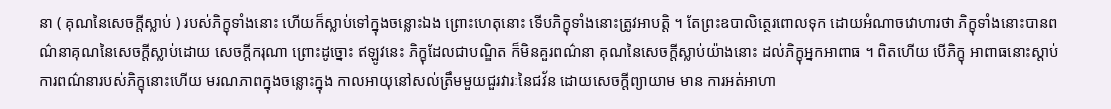នា ( គុណនៃសេចក្តីស្លាប់ ) របស់ភិក្ខុទាំងនោះ ហើយក៏ស្លាប់ទៅក្នុងចន្លោះឯង ព្រោះហេតុនោះ ទើបភិក្ខុទាំងនោះត្រូវអាបត្តិ ។ តែព្រះឧបាលិត្ថេរពោលទុក ដោយអំណាចវោហារថា ភិក្ខុទាំងនោះបានពណ៌នាគុណនៃសេចក្តីស្លាប់ដោយ សេចក្តីករុណា ព្រោះដូច្នោះ ឥឡូវនេះ ភិក្ខុដែលជាបណ្ឌិត ក៏មិនគួរពណ៌នា គុណនៃសេចក្តីស្លាប់យ៉ាងនោះ ដល់ភិក្ខុអ្នកអាពាធ ។ ពិតហើយ បើភិក្ខុ អាពាធនោះស្តាប់ការពណ៌នារបស់ភិក្ខុនោះហើយ មរណភាពក្នុងចន្លោះក្នុង កាលអាយុនៅសល់ត្រឹមមួយជួរវារៈនៃជវ័ន ដោយសេចក្តីព្យាយាម មាន ការអត់អាហា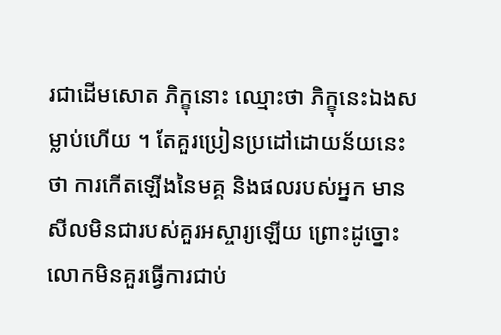រជាដើមសោត ភិក្ខុនោះ ឈ្មោះថា ភិក្ខុនេះឯងសម្លាប់ហើយ ។ តែគួរប្រៀនប្រដៅដោយន័យនេះថា ការកើតឡើងនៃមគ្គ និងផលរបស់អ្នក មានសីលមិនជារបស់គួរអស្ចារ្យឡើយ ព្រោះដូច្នោះ លោកមិនគួរធ្វើការជាប់